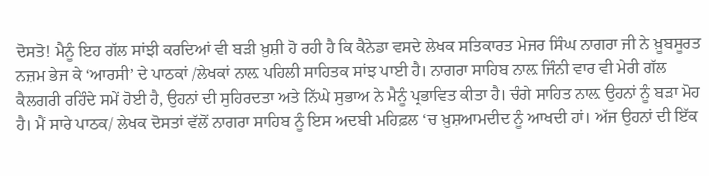ਦੋਸਤੋ! ਮੈਨੂੰ ਇਹ ਗੱਲ ਸਾਂਝੀ ਕਰਦਿਆਂ ਵੀ ਬੜੀ ਖ਼ੁਸ਼ੀ ਹੋ ਰਹੀ ਹੈ ਕਿ ਕੈਨੇਡਾ ਵਸਦੇ ਲੇਖਕ ਸਤਿਕਾਰਤ ਮੇਜਰ ਸਿੰਘ ਨਾਗਰਾ ਜੀ ਨੇ ਖ਼ੂਬਸੂਰਤ ਨਜ਼ਮ ਭੇਜ ਕੇ ‘ਆਰਸੀ’ ਦੇ ਪਾਠਕਾਂ /ਲੇਖਕਾਂ ਨਾਲ਼ ਪਹਿਲੀ ਸਾਹਿਤਕ ਸਾਂਝ ਪਾਈ ਹੈ। ਨਾਗਰਾ ਸਾਹਿਬ ਨਾਲ਼ ਜਿੰਨੀ ਵਾਰ ਵੀ ਮੇਰੀ ਗੱਲ ਕੈਲਗਰੀ ਰਹਿੰਦੇ ਸਮੇਂ ਹੋਈ ਹੈ, ਉਹਨਾਂ ਦੀ ਸੁਹਿਰਦਤਾ ਅਤੇ ਨਿੱਘੇ ਸੁਭਾਅ ਨੇ ਮੈਨੂੰ ਪ੍ਰਭਾਵਿਤ ਕੀਤਾ ਹੈ। ਚੰਗੇ ਸਾਹਿਤ ਨਾਲ਼ ਉਹਨਾਂ ਨੂੰ ਬੜਾ ਮੋਹ ਹੈ। ਮੈਂ ਸਾਰੇ ਪਾਠਕ/ ਲੇਖਕ ਦੋਸਤਾਂ ਵੱਲੋਂ ਨਾਗਰਾ ਸਾਹਿਬ ਨੂੰ ਇਸ ਅਦਬੀ ਮਹਿਫ਼ਲ ‘ਚ ਖ਼ੁਸ਼ਆਮਦੀਦ ਨੂੰ ਆਖਦੀ ਹਾਂ। ਅੱਜ ਉਹਨਾਂ ਦੀ ਇੱਕ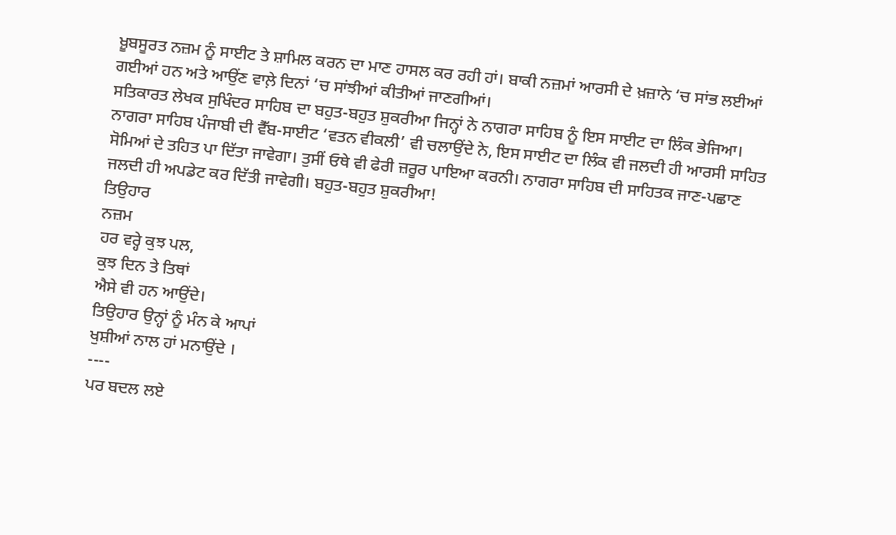ਖ਼ੂਬਸੂਰਤ ਨਜ਼ਮ ਨੂੰ ਸਾਈਟ ਤੇ ਸ਼ਾਮਿਲ ਕਰਨ ਦਾ ਮਾਣ ਹਾਸਲ ਕਰ ਰਹੀ ਹਾਂ। ਬਾਕੀ ਨਜ਼ਮਾਂ ਆਰਸੀ ਦੇ ਖ਼ਜ਼ਾਨੇ ‘ਚ ਸਾਂਭ ਲਈਆਂ ਗਈਆਂ ਹਨ ਅਤੇ ਆਉਂਣ ਵਾਲ਼ੇ ਦਿਨਾਂ ‘ਚ ਸਾਂਝੀਆਂ ਕੀਤੀਆਂ ਜਾਣਗੀਆਂ।
ਸਤਿਕਾਰਤ ਲੇਖਕ ਸੁਖਿੰਦਰ ਸਾਹਿਬ ਦਾ ਬਹੁਤ-ਬਹੁਤ ਸ਼ੁਕਰੀਆ ਜਿਨ੍ਹਾਂ ਨੇ ਨਾਗਰਾ ਸਾਹਿਬ ਨੂੰ ਇਸ ਸਾਈਟ ਦਾ ਲਿੰਕ ਭੇਜਿਆ। ਨਾਗਰਾ ਸਾਹਿਬ ਪੰਜਾਬੀ ਦੀ ਵੈੱਬ-ਸਾਈਟ ‘ਵਤਨ ਵੀਕਲੀ’ ਵੀ ਚਲਾਉਂਦੇ ਨੇ, ਇਸ ਸਾਈਟ ਦਾ ਲਿੰਕ ਵੀ ਜਲਦੀ ਹੀ ਆਰਸੀ ਸਾਹਿਤ ਸੋਮਿਆਂ ਦੇ ਤਹਿਤ ਪਾ ਦਿੱਤਾ ਜਾਵੇਗਾ। ਤੁਸੀਂ ਓਥੇ ਵੀ ਫੇਰੀ ਜ਼ਰੂਰ ਪਾਇਆ ਕਰਨੀ। ਨਾਗਰਾ ਸਾਹਿਬ ਦੀ ਸਾਹਿਤਕ ਜਾਣ-ਪਛਾਣ ਜਲਦੀ ਹੀ ਅਪਡੇਟ ਕਰ ਦਿੱਤੀ ਜਾਵੇਗੀ। ਬਹੁਤ-ਬਹੁਤ ਸ਼ੁਕਰੀਆ!
ਤਿਉਹਾਰ
ਨਜ਼ਮ
ਹਰ ਵਰ੍ਹੇ ਕੁਝ ਪਲ,
ਕੁਝ ਦਿਨ ਤੇ ਤਿਥਾਂ
ਐਸੇ ਵੀ ਹਨ ਆਉਂਦੇ।
ਤਿਉਹਾਰ ਉਨ੍ਹਾਂ ਨੂੰ ਮੰਨ ਕੇ ਆਪਾਂ
ਖੁਸ਼ੀਆਂ ਨਾਲ ਹਾਂ ਮਨਾਉਂਦੇ ।
----
ਪਰ ਬਦਲ ਲਏ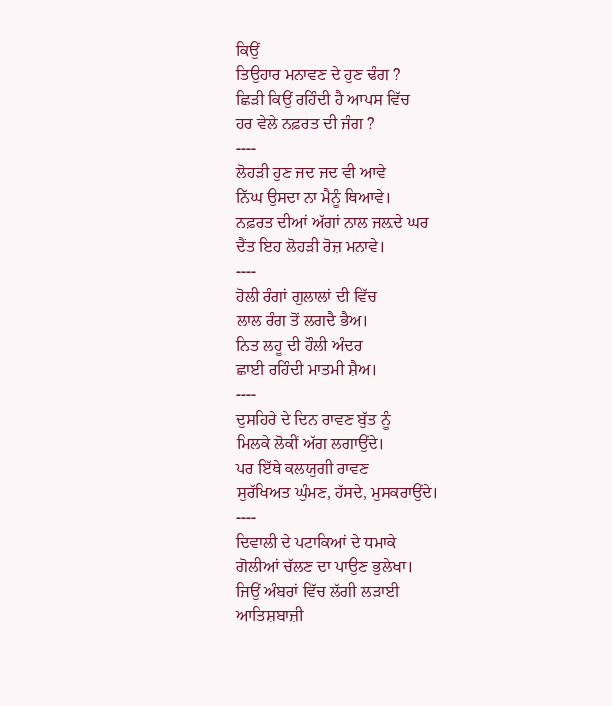ਕਿਉਂ
ਤਿਉਹਾਰ ਮਨਾਵਣ ਦੇ ਹੁਣ ਢੰਗ ?
ਛਿੜੀ ਕਿਉਂ ਰਹਿੰਦੀ ਹੈ ਆਪਸ ਵਿੱਚ
ਹਰ ਵੇਲੇ ਨਫ਼ਰਤ ਦੀ ਜੰਗ ?
----
ਲੋਹੜੀ ਹੁਣ ਜਦ ਜਦ ਵੀ ਆਵੇ
ਨਿੱਘ ਉਸਦਾ ਨਾ ਮੈਨੂੰ ਥਿਆਵੇ।
ਨਫ਼ਰਤ ਦੀਆਂ ਅੱਗਾਂ ਨਾਲ ਜਲ਼ਦੇ ਘਰ
ਦੈਂਤ ਇਹ ਲੋਹੜੀ ਰੋਜ਼ ਮਨਾਵੇ।
----
ਹੋਲੀ ਰੰਗਾਂ ਗੁਲਾਲਾਂ ਦੀ ਵਿੱਚ
ਲਾਲ ਰੰਗ ਤੋਂ ਲਗਦੈ ਭੈਅ।
ਨਿਤ ਲਹੂ ਦੀ ਹੌਲੀ ਅੰਦਰ
ਛਾਈ ਰਹਿੰਦੀ ਮਾਤਮੀ ਸ਼ੈਅ।
----
ਦੁਸਹਿਰੇ ਦੇ ਦਿਨ ਰਾਵਣ ਬੁੱਤ ਨੂੰ
ਮਿਲਕੇ ਲੋਕੀਂ ਅੱਗ ਲਗਾਉਂਦੇ।
ਪਰ ਇੱਥੇ ਕਲਯੁਗੀ ਰਾਵਣ
ਸੁਰੱਖਿਅਤ ਘੁੰਮਣ, ਹੱਸਦੇ, ਮੁਸਕਰਾਉਂਦੇ।
----
ਦਿਵਾਲੀ ਦੇ ਪਟਾਕਿਆਂ ਦੇ ਧਮਾਕੇ
ਗੋਲੀਆਂ ਚੱਲਣ ਦਾ ਪਾਉਣ ਭੁਲੇਖਾ।
ਜਿਉਂ ਅੰਬਰਾਂ ਵਿੱਚ ਲੱਗੀ ਲੜਾਈ
ਆਤਿਸ਼ਬਾਜ਼ੀ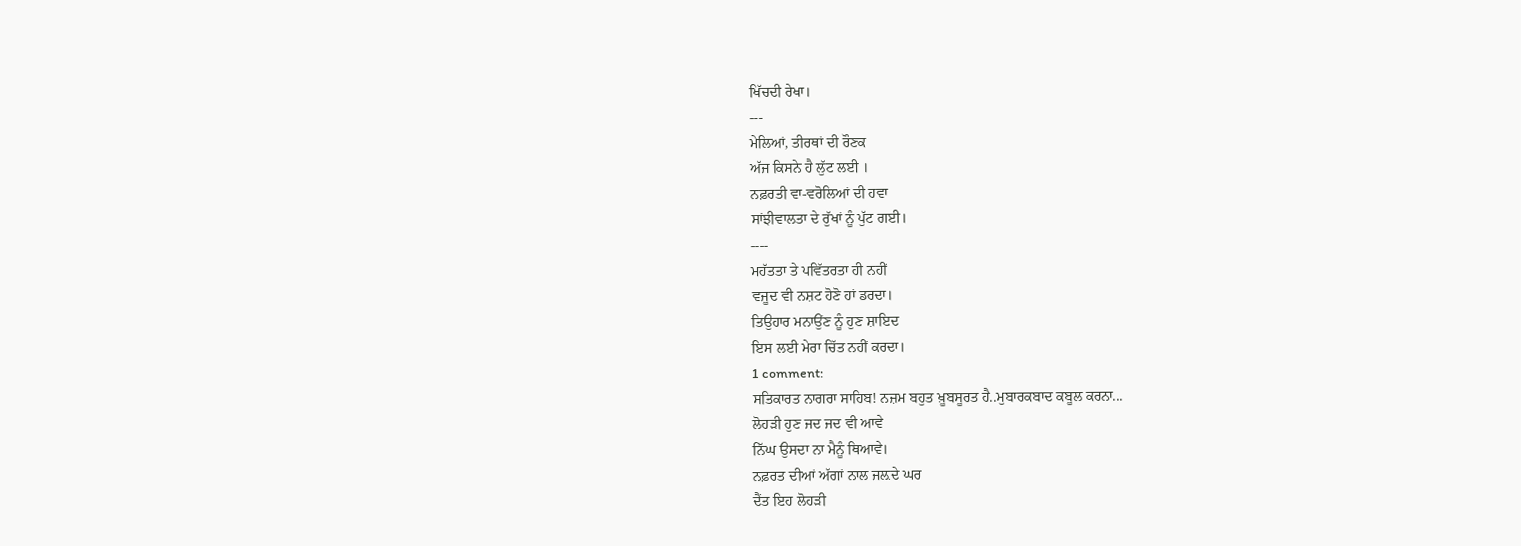ਖਿੱਚਦੀ ਰੇਖਾ।
---
ਮੇਲਿਆਂ, ਤੀਰਥਾਂ ਦੀ ਰੌਣਕ
ਅੱਜ ਕਿਸਨੇ ਹੈ ਲੁੱਟ ਲਈ ।
ਨਫ਼ਰਤੀ ਵਾ-ਵਰੋਲਿਆਂ ਦੀ ਹਵਾ
ਸਾਂਝੀਵਾਲਤਾ ਦੇ ਰੁੱਖਾਂ ਨੂੰ ਪੁੱਟ ਗਈ।
----
ਮਹੱਤਤਾ ਤੇ ਪਵਿੱਤਰਤਾ ਹੀ ਨਹੀਂ
ਵਜੂਦ ਵੀ ਨਸ਼ਟ ਹੋਣੋ ਹਾਂ ਡਰਦਾ।
ਤਿਉਹਾਰ ਮਨਾਉਂਣ ਨੂੰ ਹੁਣ ਸ਼ਾਇਦ
ਇਸ ਲਈ ਮੇਰਾ ਚਿੱਤ ਨਹੀਂ ਕਰਦਾ।
1 comment:
ਸਤਿਕਾਰਤ ਨਾਗਰਾ ਸਾਹਿਬ! ਨਜ਼ਮ ਬਹੁਤ ਖ਼ੂਬਸੂਰਤ ਹੈ..ਮੁਬਾਰਕਬਾਦ ਕਬੂਲ ਕਰਨਾ...
ਲੋਹੜੀ ਹੁਣ ਜਦ ਜਦ ਵੀ ਆਵੇ
ਨਿੱਘ ਉਸਦਾ ਨਾ ਮੈਨੂੰ ਥਿਆਵੇ।
ਨਫ਼ਰਤ ਦੀਆਂ ਅੱਗਾਂ ਨਾਲ ਜਲ਼ਦੇ ਘਰ
ਦੈਂਤ ਇਹ ਲੋਹੜੀ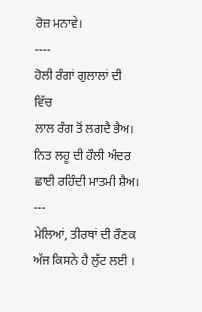ਰੋਜ਼ ਮਨਾਵੇ।
----
ਹੋਲੀ ਰੰਗਾਂ ਗੁਲਾਲਾਂ ਦੀ ਵਿੱਚ
ਲਾਲ ਰੰਗ ਤੋਂ ਲਗਦੈ ਭੈਅ।
ਨਿਤ ਲਹੂ ਦੀ ਹੌਲੀ ਅੰਦਰ
ਛਾਈ ਰਹਿੰਦੀ ਮਾਤਮੀ ਸ਼ੈਅ।
---
ਮੇਲਿਆਂ, ਤੀਰਥਾਂ ਦੀ ਰੌਣਕ
ਅੱਜ ਕਿਸਨੇ ਹੈ ਲੁੱਟ ਲਈ ।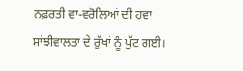ਨਫ਼ਰਤੀ ਵਾ-ਵਰੋਲਿਆਂ ਦੀ ਹਵਾ
ਸਾਂਝੀਵਾਲਤਾ ਦੇ ਰੁੱਖਾਂ ਨੂੰ ਪੁੱਟ ਗਈ।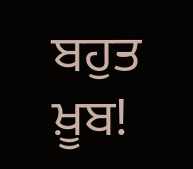ਬਹੁਤ ਖ਼ੂਬ!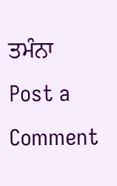ਤਮੰਨਾ
Post a Comment